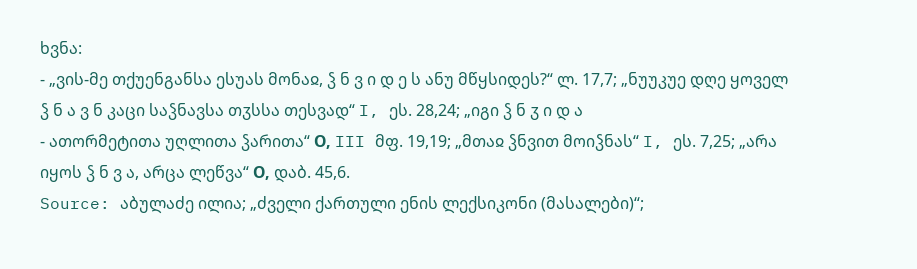ხვნა:
- „ვის-მე თქუენგანსა ესუას მონაჲ, ჴ ნ ვ ი დ ე ს ანუ მწყსიდეს?“ ლ. 17,7; „ნუუკუე დღე ყოველ ჴ ნ ა ვ ნ კაცი საჴნავსა თჳსსა თესვად“ I, ეს. 28,24; „იგი ჴ ნ ჳ ი დ ა
- ათორმეტითა უღლითა ჴარითა“ О, III მფ. 19,19; „მთაჲ ჴნვით მოიჴნას“ I, ეს. 7,25; „არა იყოს ჴ ნ ვ ა, არცა ლეწვა“ О, დაბ. 45,6.
Source: აბულაძე ილია; „ძველი ქართული ენის ლექსიკონი (მასალები)“;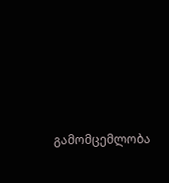გამომცემლობა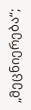„მეცნიერება“;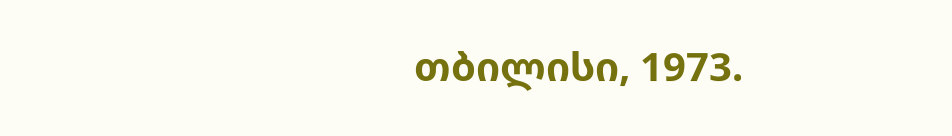თბილისი, 1973.